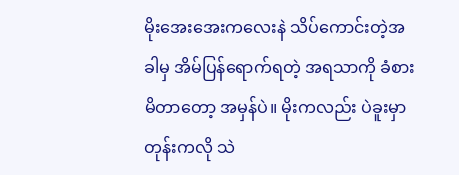မိုးအေးအေးကလေးနဲ သိပ်ကောင်းတဲ့အခါမှ အိမ်ပြန်ရောက်ရတဲ့ အရသာကို ခံစားမိတာတော့ အမှန်ပဲ။ မိုးကလည်း ပဲခူးမှာတုန်းကလို သဲ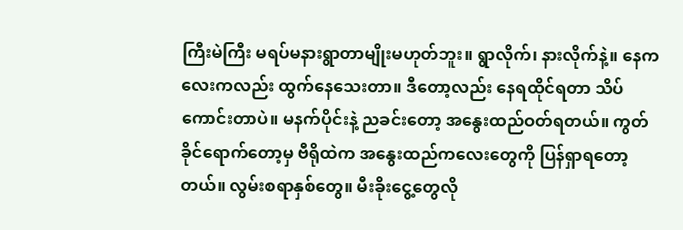ကြီးမဲကြီး မရပ်မနားရွာတာမျိုးမဟုတ်ဘူး။ ရွာလိုက်၊ နားလိုက်နဲ့။ နေကလေးကလည်း ထွက်နေသေးတာ။ ဒီတော့လည်း နေရထိုင်ရတာ သိပ်ကောင်းတာပဲ။ မနက်ပိုင်းနဲ့ ညခင်းတော့ အနွေးထည်ဝတ်ရတယ်။ ကွတ်ခိုင်ရောက်တော့မှ ဗီရိုထဲက အနွေးထည်ကလေးတွေကို ပြန်ရှာရတော့တယ်။ လွမ်းစရာနှစ်တွေ။ မီးခိုးငွေ့တွေလို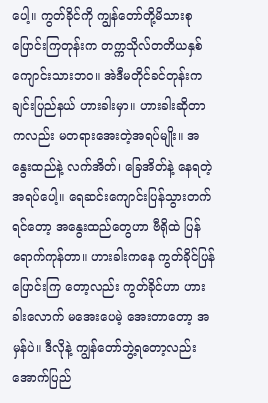ပေါ့။ ကွတ်ခိုင်ကို ကျွန်တော်တို့မိသားစု ပြောင်းကြတုန်းက တက္ကသိုလ်တတိယနှစ် ကျောင်းသားဘဝ။ အဲဒီမတိုင်ခင်တုန်းက ချင်းပြည်နယ် ဟားခါးမှာ။ ဟားခါးဆိုတာကလည်း မတရားအေးတဲ့အရပ်မျိုး။ အနွေးထည်နဲ့ လက်အိတ်၊ ခြေအိတ်နဲ့ နေရတဲ့အရပ်ပေါ့။ ရေဆင်းကျောင်းပြန်သွားတက်ရင်တော့ အနွေးထည်တွေဟာ ဗီရိုထဲ ပြန်ရောက်ကုန်တာ။ ဟားခါးကနေ ကွတ်ခိုင်ပြန်ပြောင်းကြ တော့လည်း ကွတ်ခိုင်ဟာ ဟားခါးလောက် မအေးပေမဲ့ အေးတာတော့ အမှန်ပဲ။ ဒီလိုနဲ့ ကျွန်တော်ဘွဲ့ရတော့လည်း အောက်ပြည်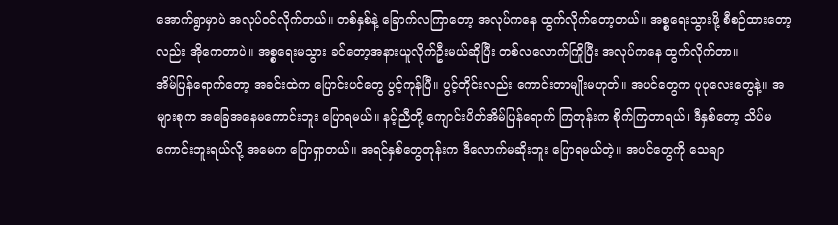အောက်ရွာမှာပဲ အလုပ်ဝင်လိုက်တယ်။ တစ်နှစ်နဲ့ ခြောက်လကြာတော့ အလုပ်ကနေ ထွက်လိုက်တော့တယ်။ အစ္စရေးသွားဖို့ စီစဉ်ထားတော့လည်း အိုကေတာပဲ။ အစ္စရေးမသွား ခင်တော့အနားယူလိုက်ဦးမယ်ဆိုပြီး တစ်လလောက်ကြိုပြီး အလုပ်ကနေ ထွက်လိုက်တာ။
အိမ်ပြန်ရောက်တော့ အခင်းထဲက ပြောင်းပင်တွေ ပွင့်ကုန်ပြီ။ ပွင့်တိုင်းလည်း ကောင်းတာမျိုးမဟုတ်။ အပင်တွေက ပုပုလေးတွေနဲ့။ အများစုက အခြေအနေမကောင်းဘူး ပြောရမယ်။ နင့်ညီတို့ ကျောင်းပိတ်အိမ်ပြန်ရောက် ကြတုန်းက စိုက်ကြတာရယ်၊ ဒီနှစ်တော့ သိပ်မကောင်းဘူးရယ်လို့ အမေက ပြောရှာတယ်။ အရင်နှစ်တွေတုန်းက ဒီလောက်မဆိုးဘူး ပြောရမယ်တဲ့။ အပင်တွေကို သေချာ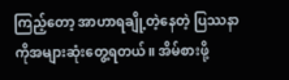ကြည့်တော့ အာဟာရချို့တဲ့နေတဲ့ ပြဿနာကိုအများဆုံးတွေ့ရတယ်။ အိမ်စားဖို့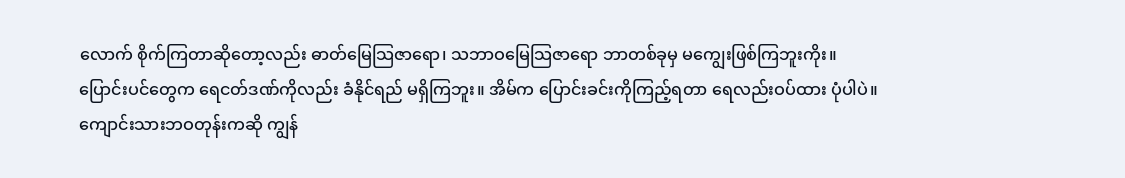လောက် စိုက်ကြတာဆိုတော့လည်း ဓာတ်မြေသြဇာရော၊ သဘာဝမြေသြဇာရော ဘာတစ်ခုမှ မကျွေးဖြစ်ကြဘူးကိုး။ ပြောင်းပင်တွေက ရေငတ်ဒဏ်ကိုလည်း ခံနိုင်ရည် မရှိကြဘူး။ အိမ်က ပြောင်းခင်းကိုကြည့်ရတာ ရေလည်းဝပ်ထား ပုံပါပဲ။ ကျောင်းသားဘဝတုန်းကဆို ကျွန်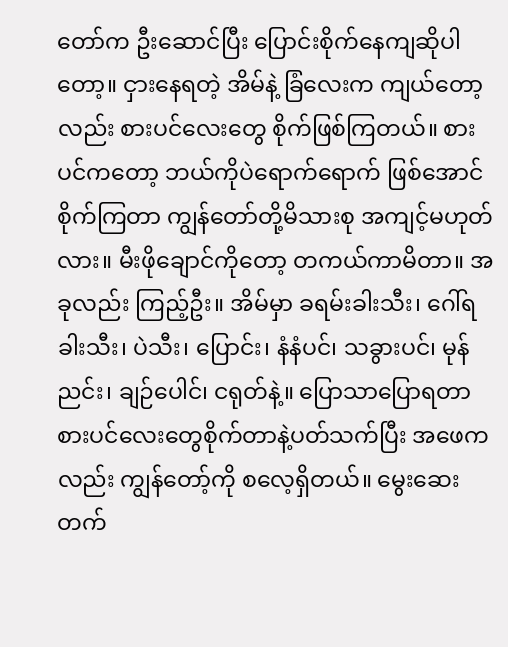တော်က ဦးဆောင်ပြီး ပြောင်းစိုက်နေကျဆိုပါတော့။ ငှားနေရတဲ့ အိမ်နဲ့ ခြံလေးက ကျယ်တော့လည်း စားပင်လေးတွေ စိုက်ဖြစ်ကြတယ်။ စားပင်ကတော့ ဘယ်ကိုပဲရောက်ရောက် ဖြစ်အောင် စိုက်ကြတာ ကျွန်တော်တို့မိသားစု အကျင့်မဟုတ်လား။ မီးဖိုချောင်ကိုတော့ တကယ်ကာမိတာ။ အခုလည်း ကြည့်ဦး။ အိမ်မှာ ခရမ်းခါးသီး၊ ဂေါ်ရခါးသီး၊ ပဲသီး၊ ပြောင်း၊ နံနံပင်၊ သခွားပင်၊ မုန်ညင်း၊ ချဉ်ပေါင်၊ ငရုတ်နဲ့။ ပြောသာပြောရတာ စားပင်လေးတွေစိုက်တာနဲ့ပတ်သက်ပြီး အဖေကလည်း ကျွန်တော့်ကို စလေ့ရှိတယ်။ မွေးဆေးတက်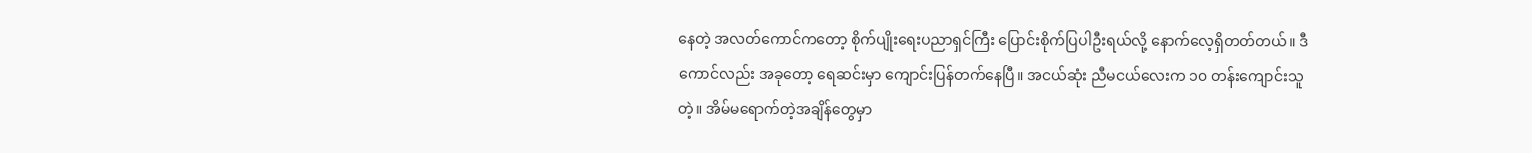နေတဲ့ အလတ်ကောင်ကတော့ စိုက်ပျိုးရေးပညာရှင်ကြီး ပြောင်းစိုက်ပြပါဦးရယ်လို့ နောက်လေ့ရှိတတ်တယ်။ ဒီကောင်လည်း အခုတော့ ရေဆင်းမှာ ကျောင်းပြန်တက်နေပြီ။ အငယ်ဆုံး ညီမငယ်လေးက ၁၀ တန်းကျောင်းသူတဲ့။ အိမ်မရောက်တဲ့အချိန်တွေမှာ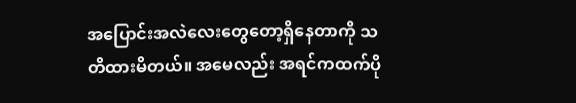အပြောင်းအလဲလေးတွေတော့ရှိနေတာကို သတိထားမိတယ်။ အမေလည်း အရင်ကထက်ပို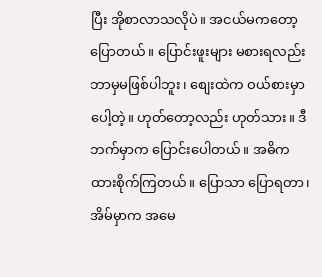ပြီး အိုစာလာသလိုပဲ။ အငယ်မကတော့ ပြောတယ်။ ပြောင်းဖူးများ မစားရလည်း ဘာမှမဖြစ်ပါဘူး၊ စျေးထဲက ဝယ်စားမှာပေါ့တဲ့။ ဟုတ်တော့လည်း ဟုတ်သား။ ဒီဘက်မှာက ပြောင်းပေါတယ်။ အဓိကထားစိုက်ကြတယ်။ ပြောသာ ပြောရတာ၊ အိမ်မှာက အမေ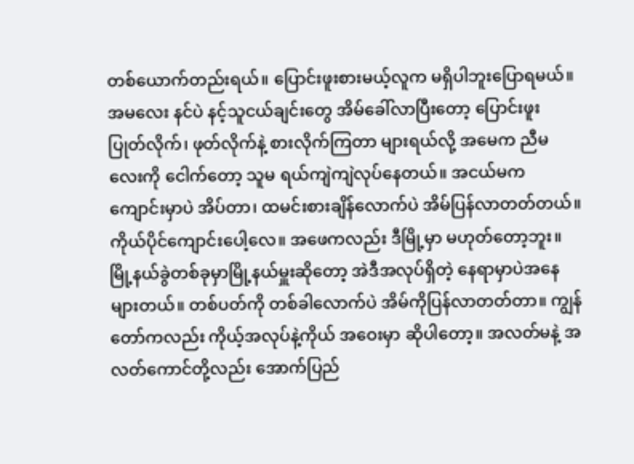တစ်ယောက်တည်းရယ်။ ပြောင်းဖူးစားမယ့်လူက မရှိပါဘူးပြောရမယ်။ အမလေး နင်ပဲ နင့်သူငယ်ချင်းတွေ အိမ်ခေါ်လာပြီးတော့ ပြောင်းဖူး ပြုတ်လိုက်၊ ဖုတ်လိုက်နဲ့ စားလိုက်ကြတာ များရယ်လို့ အမေက ညီမလေးကို ငေါက်တော့ သူမ ရယ်ကျဲကျဲလုပ်နေတယ်။ အငယ်မက ကျောင်းမှာပဲ အိပ်တာ၊ ထမင်းစားချိန်လောက်ပဲ အိမ်ပြန်လာတတ်တယ်။ ကိုယ်ပိုင်ကျောင်းပေါ့လေ။ အဖေကလည်း ဒီမြို့မှာ မဟုတ်တော့ဘူး။ မြို့နယ်ခွဲတစ်ခုမှာမြို့နယ်မှူးဆိုတော့ အဲဒီအလုပ်ရှိတဲ့ နေရာမှာပဲအနေများတယ်။ တစ်ပတ်ကို တစ်ခါလောက်ပဲ အိမ်ကိုပြန်လာတတ်တာ။ ကျွန်တော်ကလည်း ကိုယ့်အလုပ်နဲ့ကိုယ် အဝေးမှာ ဆိုပါတော့။ အလတ်မနဲ့ အလတ်ကောင်တို့လည်း အောက်ပြည်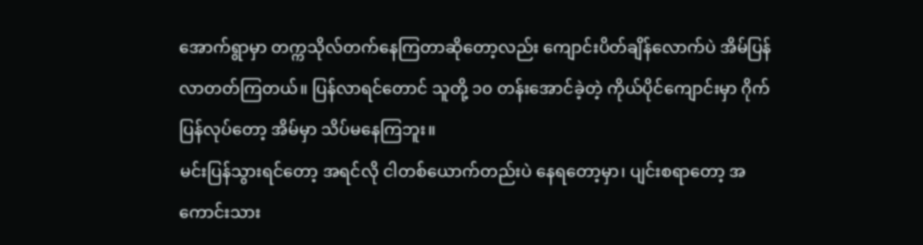အောက်ရွာမှာ တက္ကသိုလ်တက်နေကြတာဆိုတော့လည်း ကျောင်းပိတ်ချိန်လောက်ပဲ အိမ်ပြန်လာတတ်ကြတယ်။ ပြန်လာရင်တောင် သူတို့ ၁၀ တန်းအောင်ခဲ့တဲ့ ကိုယ်ပိုင်ကျောင်းမှာ ဂိုက်ပြန်လုပ်တော့ အိမ်မှာ သိပ်မနေကြဘူး။
မင်းပြန်သွားရင်တော့ အရင်လို ငါတစ်ယောက်တည်းပဲ နေရတော့မှာ၊ ပျင်းစရာတော့ အကောင်းသား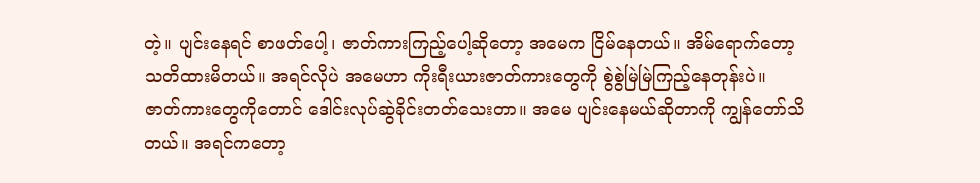တဲ့။ ပျင်းနေရင် စာဖတ်ပေါ့၊ ဇာတ်ကားကြည့်ပေါ့ဆိုတော့ အမေက ငြိမ်နေတယ်။ အိမ်ရောက်တော့ သတိထားမိတယ်။ အရင်လိုပဲ အမေဟာ ကိုးရီးယားဇာတ်ကားတွေကို စွဲစွဲမြဲမြဲကြည့်နေတုန်းပဲ။ ဇာတ်ကားတွေကိုတောင် ဒေါင်းလုပ်ဆွဲခိုင်းတတ်သေးတာ။ အမေ ပျင်းနေမယ်ဆိုတာကို ကျွန်တော်သိတယ်။ အရင်ကတော့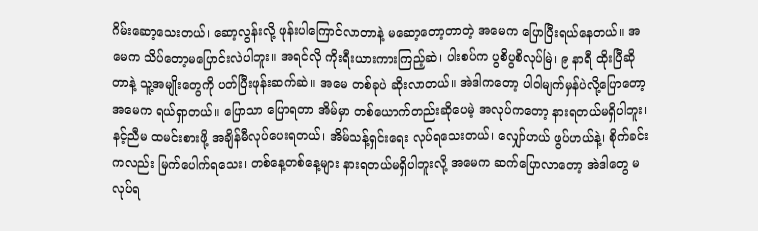ဂိမ်းဆော့သေးတယ်၊ ဆော့လွန်းလို့ ဖုန်းပါကြောင်လာတာနဲ့ မဆော့တော့တာတဲ့ အမေက ပြောပြီးရယ်နေတယ်။ အမေက သိပ်တော့မပြောင်းလဲပါဘူး။ အရင်လို ကိုးရီးယားကားကြည့်ဆဲ၊ ပါးစပ်က ပွစိပွစိလုပ်မြဲ၊ ၉ နာရီ ထိုးပြီဆိုတာနဲ့ သူ့အမျိုးတွေကို ပတ်ပြီးဖုန်းဆက်ဆဲ။ အမေ တစ်ခုပဲ ဆိုးလာတယ်။ အဲဒါကတော့ ပါ၀ါမျက်မှန်ပဲလို့ပြောတော့ အမေက ရယ်ရှာတယ်။ ပြောသာ ပြောရတာ အိမ်မှာ တစ်ယောက်တည်းဆိုပေမဲ့ အလုပ်ကတော့ နားရတယ်မရှိပါဘူး၊ နင့်ညီမ ထမင်းစားဖို့ အချိန်မီလုပ်ပေးရတယ်၊ အိမ်သန့်ရှင်းရေး လုပ်ရသေးတယ်၊ လျှော်ဟယ် ဖွပ်ဟယ်နဲ့၊ စိုက်ခင်းကလည်း မြက်ပေါက်ရသေး၊ တစ်နေ့တစ်နေ့များ နားရတယ်မရှိပါဘူးလို့ အမေက ဆက်ပြောလာတော့ အဲဒါတွေ မလုပ်ရ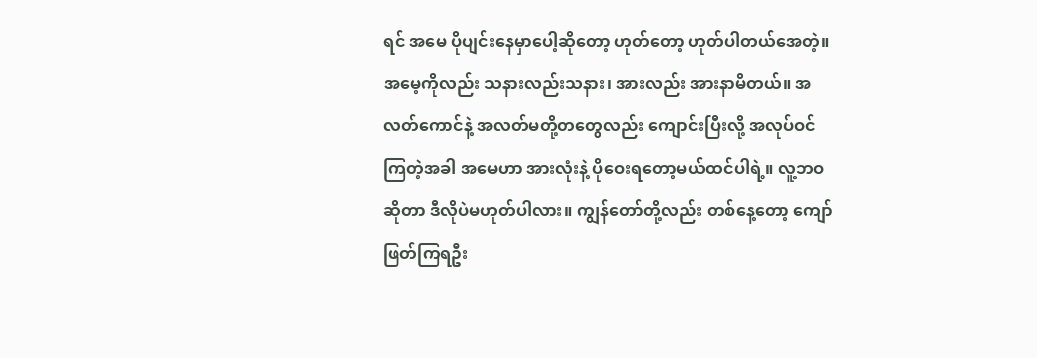ရင် အမေ ပိုပျင်းနေမှာပေါ့ဆိုတော့ ဟုတ်တော့ ဟုတ်ပါတယ်အေတဲ့။ အမေ့ကိုလည်း သနားလည်းသနား၊ အားလည်း အားနာမိတယ်။ အလတ်ကောင်နဲ့ အလတ်မတို့တတွေလည်း ကျောင်းပြီးလို့ အလုပ်ဝင်ကြတဲ့အခါ အမေဟာ အားလုံးနဲ့ ပိုဝေးရတော့မယ်ထင်ပါရဲ့။ လူ့ဘဝဆိုတာ ဒီလိုပဲမဟုတ်ပါလား။ ကျွန်တော်တို့လည်း တစ်နေ့တော့ ကျော်ဖြတ်ကြရဦး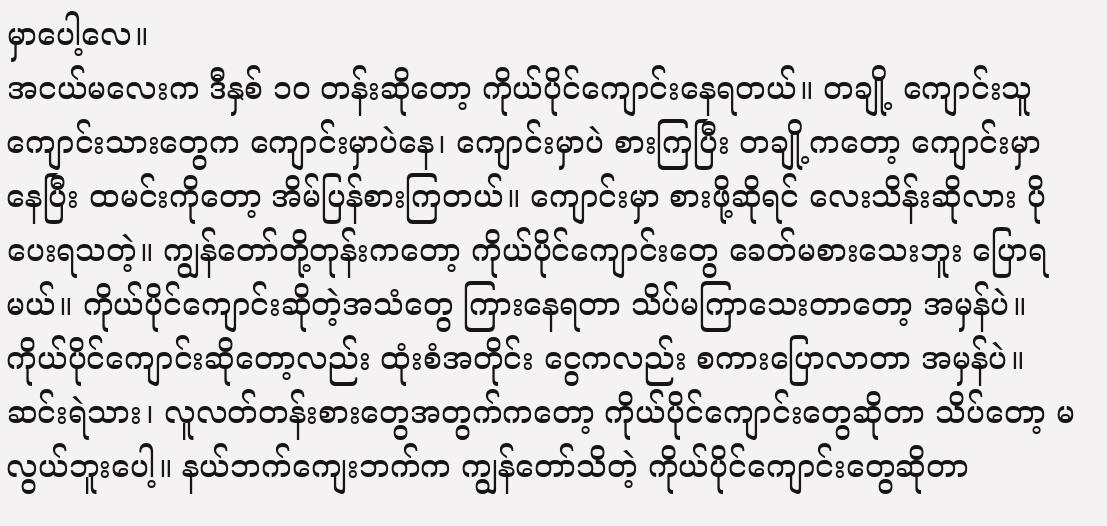မှာပေါ့လေ။
အငယ်မလေးက ဒီနှစ် ၁၀ တန်းဆိုတော့ ကိုယ်ပိုင်ကျောင်းနေရတယ်။ တချို့ ကျောင်းသူကျောင်းသားတွေက ကျောင်းမှာပဲနေ၊ ကျောင်းမှာပဲ စားကြပြီး တချို့ကတော့ ကျောင်းမှာ နေပြီး ထမင်းကိုတော့ အိမ်ပြန်စားကြတယ်။ ကျောင်းမှာ စားဖို့ဆိုရင် လေးသိန်းဆိုလား ပိုပေးရသတဲ့။ ကျွန်တော်တို့တုန်းကတော့ ကိုယ်ပိုင်ကျောင်းတွေ ခေတ်မစားသေးဘူး ပြောရမယ်။ ကိုယ်ပိုင်ကျောင်းဆိုတဲ့အသံတွေ ကြားနေရတာ သိပ်မကြာသေးတာတော့ အမှန်ပဲ။ ကိုယ်ပိုင်ကျောင်းဆိုတော့လည်း ထုံးစံအတိုင်း ငွေကလည်း စကားပြောလာတာ အမှန်ပဲ။ ဆင်းရဲသား၊ လူလတ်တန်းစားတွေအတွက်ကတော့ ကိုယ်ပိုင်ကျောင်းတွေဆိုတာ သိပ်တော့ မလွယ်ဘူးပေါ့။ နယ်ဘက်ကျေးဘက်က ကျွန်တော်သိတဲ့ ကိုယ်ပိုင်ကျောင်းတွေဆိုတာ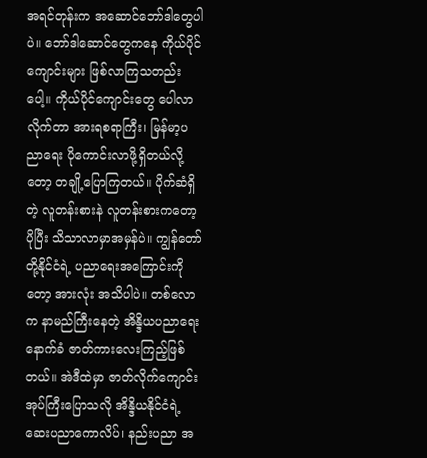အရင်တုန်းက အဆောင်ဘော်ဒါတွေပါပဲ။ ဘော်ဒါဆောင်တွေကနေ ကိုယ်ပိုင်ကျောင်းများ ဖြစ်လာကြသတည်းပေါ့။ ကိုယ်ပိုင်ကျောင်းတွေ ပေါလာလိုက်တာ အားရစရာကြီး၊ မြန်မာ့ပညာရေး ပိုကောင်းလာဖို့ရှိတယ်လို့တော့ တချို့ပြောကြတယ်။ ပိုက်ဆံရှိတဲ့ လူတန်းစားနဲ လူတန်းစားကတော့ ပိုပြီး သိသာလာမှာအမှန်ပဲ။ ကျွန်တော်တို့နိုင်ငံရဲ့ ပညာရေးအကြောင်းကိုတော့ အားလုံး အသိပါပဲ။ တစ်လောက နာမည်ကြီးနေတဲ့ အိန္ဒိယပညာရေးနောက်ခံ ဇာတ်ကားလေးကြည့်ဖြစ်တယ်။ အဲဒီထဲမှာ ဇာတ်လိုက်ကျောင်းအုပ်ကြီးပြောသလို အိန္ဒိယနိုင်ငံရဲ့ဆေးပညာကောလိပ်၊ နည်းပညာ အ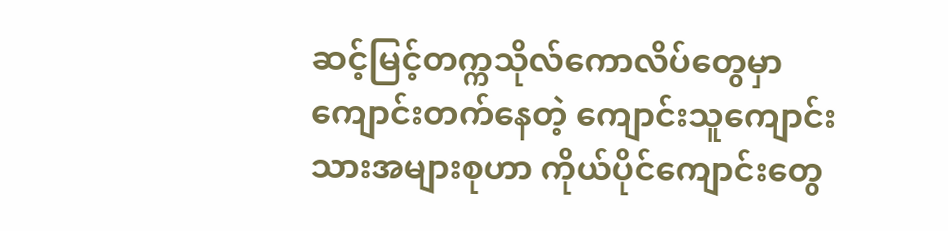ဆင့်မြင့်တက္ကသိုလ်ကောလိပ်တွေမှာ ကျောင်းတက်နေတဲ့ ကျောင်းသူကျောင်းသားအများစုဟာ ကိုယ်ပိုင်ကျောင်းတွေ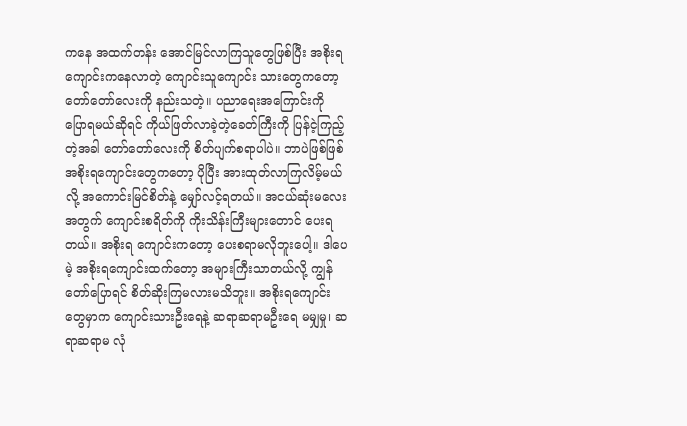ကနေ အထက်တန်း အောင်မြင်လာကြသူတွေဖြစ်ပြီး အစိုးရကျောင်းကနေလာတဲ့ ကျောင်းသူကျောင်း သားတွေကတော့ တော်တော်လေးကို နည်းသတဲ့။ ပညာရေးအကြောင်းကို ပြောရမယ်ဆိုရင် ကိုယ်ဖြတ်လာခဲ့တဲ့ခေတ်ကြီးကို ပြန်ငဲ့ကြည့်တဲ့အခါ တော်တော်လေးကို စိတ်ပျက်စရာပါပဲ။ ဘာပဲဖြစ်ဖြစ် အစိုးရကျောင်းတွေကတော့ ပိုပြီး အားထုတ်လာကြလိမ့်မယ်လို့ အကောင်းမြင်စိတ်နဲ့ မျှော်လင့်ရတယ်။ အငယ်ဆုံးမလေးအတွက် ကျောင်းစရိတ်ကို ကိုးသိန်းကြီးများတောင် ပေးရတယ်။ အစိုးရ ကျောင်းကတော့ ပေးစရာမလိုဘူးပေါ့။ ဒါပေမဲ့ အစိုးရကျောင်းထက်တော့ အများကြီးသာတယ်လို့ ကျွန်တော်ပြောရင် စိတ်ဆိုးကြမလားမသိဘူး။ အစိုးရကျောင်းတွေမှာက ကျောင်းသားဦးရေနဲ့ ဆရာဆရာမဦးရေ မမျှမှု၊ ဆရာဆရာမ လုံ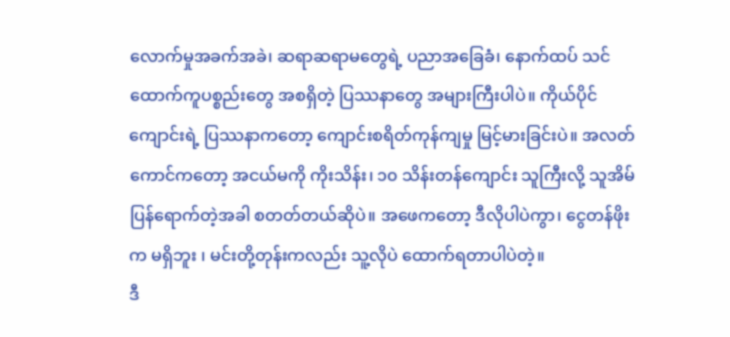လောက်မှုအခက်အခဲ၊ ဆရာဆရာမတွေရဲ့ ပညာအခြေခံ၊ နောက်ထပ် သင်ထောက်ကူပစ္စည်းတွေ အစရှိတဲ့ ပြဿနာတွေ အများကြီးပါပဲ။ ကိုယ်ပိုင်ကျောင်းရဲ့ ပြဿနာကတော့ ကျောင်းစရိတ်ကုန်ကျမှု မြင့်မားခြင်းပဲ။ အလတ်ကောင်ကတော့ အငယ်မကို ကိုးသိန်း၊ ၁၀ သိန်းတန်ကျောင်း သူကြီးလို့ သူအိမ်ပြန်ရောက်တဲ့အခါ စတတ်တယ်ဆိုပဲ။ အဖေကတော့ ဒီလိုပါပဲကွာ၊ ငွေတန်ဖိုးက မရှိဘူး ၊ မင်းတို့တုန်းကလည်း သူ့လိုပဲ ထောက်ရတာပါပဲတဲ့။
ဒီ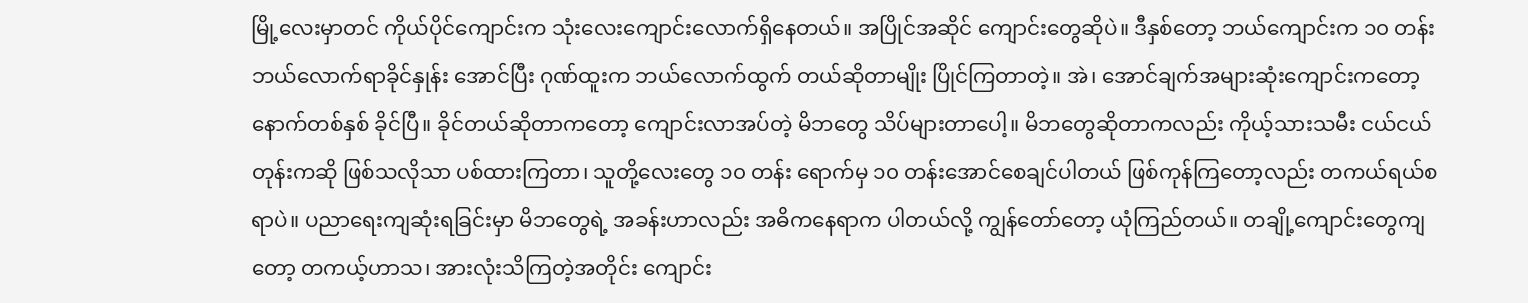မြို့လေးမှာတင် ကိုယ်ပိုင်ကျောင်းက သုံးလေးကျောင်းလောက်ရှိနေတယ်။ အပြိုင်အဆိုင် ကျောင်းတွေဆိုပဲ။ ဒီနှစ်တော့ ဘယ်ကျောင်းက ၁၀ တန်း ဘယ်လောက်ရာခိုင်နှုန်း အောင်ပြီး ဂုဏ်ထူးက ဘယ်လောက်ထွက် တယ်ဆိုတာမျိုး ပြိုင်ကြတာတဲ့။ အဲ၊ အောင်ချက်အများဆုံးကျောင်းကတော့ နောက်တစ်နှစ် ခိုင်ပြီ။ ခိုင်တယ်ဆိုတာကတော့ ကျောင်းလာအပ်တဲ့ မိဘတွေ သိပ်များတာပေါ့။ မိဘတွေဆိုတာကလည်း ကိုယ့်သားသမီး ငယ်ငယ်တုန်းကဆို ဖြစ်သလိုသာ ပစ်ထားကြတာ၊ သူတို့လေးတွေ ၁၀ တန်း ရောက်မှ ၁၀ တန်းအောင်စေချင်ပါတယ် ဖြစ်ကုန်ကြတော့လည်း တကယ်ရယ်စရာပဲ။ ပညာရေးကျဆုံးရခြင်းမှာ မိဘတွေရဲ့ အခန်းဟာလည်း အဓိကနေရာက ပါတယ်လို့ ကျွန်တော်တော့ ယုံကြည်တယ်။ တချို့ကျောင်းတွေကျတော့ တကယ့်ဟာသ၊ အားလုံးသိကြတဲ့အတိုင်း ကျောင်း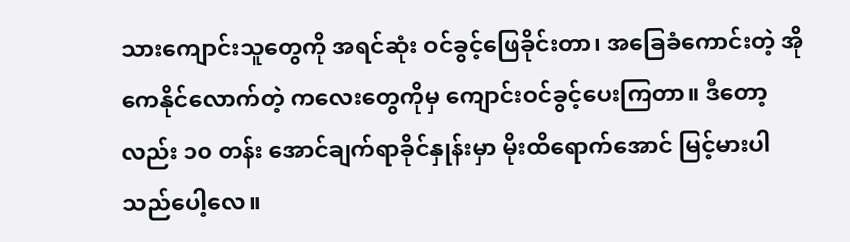သားကျောင်းသူတွေကို အရင်ဆုံး ဝင်ခွင့်ဖြေခိုင်းတာ၊ အခြေခံကောင်းတဲ့ အိုကေနိုင်လောက်တဲ့ ကလေးတွေကိုမှ ကျောင်းဝင်ခွင့်ပေးကြတာ။ ဒီတော့လည်း ၁၀ တန်း အောင်ချက်ရာခိုင်နှုန်းမှာ မိုးထိရောက်အောင် မြင့်မားပါသည်ပေါ့လေ။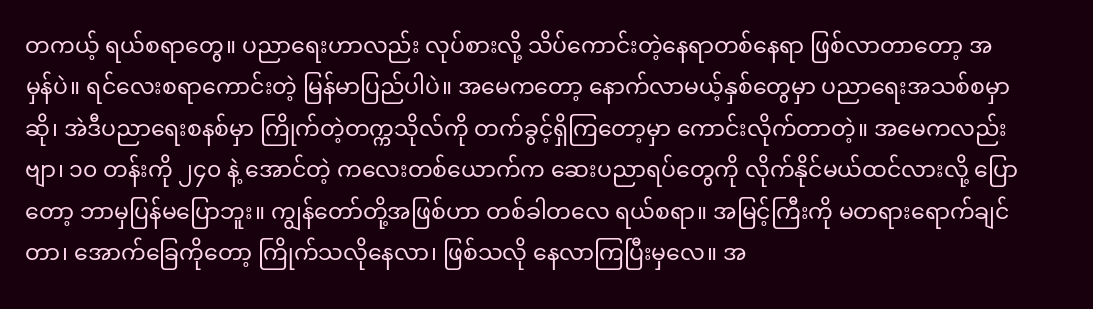တကယ့် ရယ်စရာတွေ။ ပညာရေးဟာလည်း လုပ်စားလို့ သိပ်ကောင်းတဲ့နေရာတစ်နေရာ ဖြစ်လာတာတော့ အမှန်ပဲ။ ရင်လေးစရာကောင်းတဲ့ မြန်မာပြည်ပါပဲ။ အမေကတော့ နောက်လာမယ့်နှစ်တွေမှာ ပညာရေးအသစ်စမှာဆို၊ အဲဒီပညာရေးစနစ်မှာ ကြိုက်တဲ့တက္ကသိုလ်ကို တက်ခွင့်ရှိကြတော့မှာ ကောင်းလိုက်တာတဲ့။ အမေကလည်းဗျာ၊ ၁၀ တန်းကို ၂၄၀ နဲ့ အောင်တဲ့ ကလေးတစ်ယောက်က ဆေးပညာရပ်တွေကို လိုက်နိုင်မယ်ထင်လားလို့ ပြောတော့ ဘာမှပြန်မပြောဘူး။ ကျွန်တော်တို့အဖြစ်ဟာ တစ်ခါတလေ ရယ်စရာ။ အမြင့်ကြီးကို မတရားရောက်ချင်တာ၊ အောက်ခြေကိုတော့ ကြိုက်သလိုနေလာ၊ ဖြစ်သလို နေလာကြပြီးမှလေ။ အ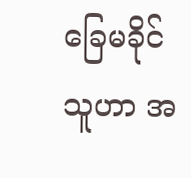ခြေမခိုင်သူဟာ အ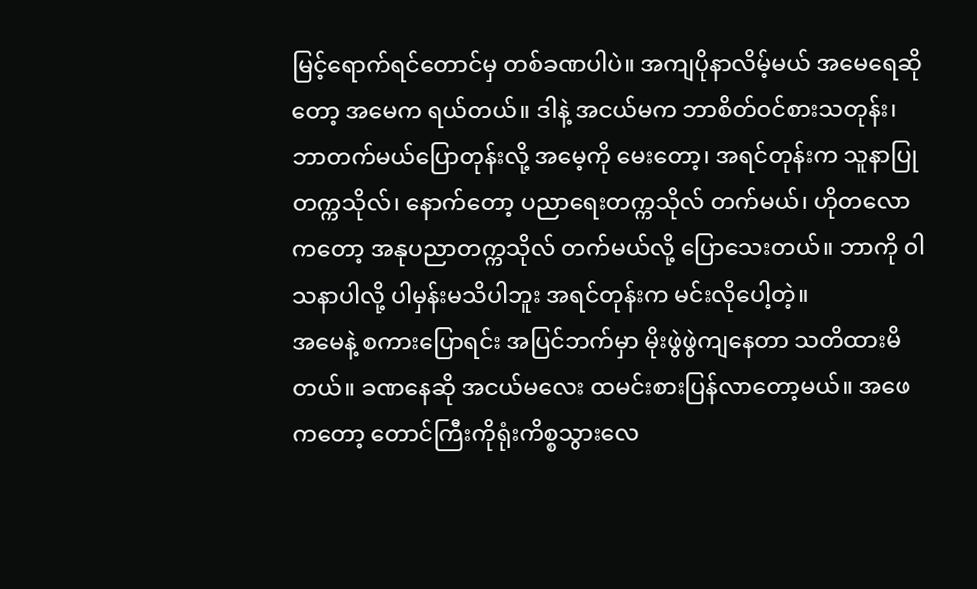မြင့်ရောက်ရင်တောင်မှ တစ်ခဏပါပဲ။ အကျပိုနာလိမ့်မယ် အမေရေဆိုတော့ အမေက ရယ်တယ်။ ဒါနဲ့ အငယ်မက ဘာစိတ်ဝင်စားသတုန်း၊ ဘာတက်မယ်ပြောတုန်းလို့ အမေ့ကို မေးတော့၊ အရင်တုန်းက သူနာပြုတက္ကသိုလ်၊ နောက်တော့ ပညာရေးတက္ကသိုလ် တက်မယ်၊ ဟိုတလောကတော့ အနုပညာတက္ကသိုလ် တက်မယ်လို့ ပြောသေးတယ်။ ဘာကို ၀ါသနာပါလို့ ပါမှန်းမသိပါဘူး အရင်တုန်းက မင်းလိုပေါ့တဲ့။
အမေနဲ့ စကားပြောရင်း အပြင်ဘက်မှာ မိုးဖွဲဖွဲကျနေတာ သတိထားမိတယ်။ ခဏနေဆို အငယ်မလေး ထမင်းစားပြန်လာတော့မယ်။ အဖေကတော့ တောင်ကြီးကိုရုံးကိစ္စသွားလေ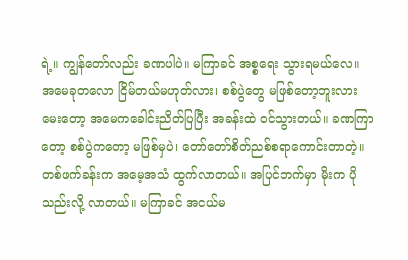ရဲ့။ ကျွန်တော်လည်း ခဏပါပဲ။ မကြာခင် အစ္စရေး သွားရမယ်လေ။ အမေခုတလော ငြိမ်တယ်မဟုတ်လား၊ စစ်ပွဲတွေ မဖြစ်တော့ဘူးလား မေးတော့ အမေကခေါင်းညိတ်ပြပြီး အခန်းထဲ ဝင်သွားတယ်။ ခဏကြာတော့ စစ်ပွဲကတော့ မဖြစ်မှပဲ၊ တော်တော်စိတ်ညစ်စရာကောင်းတာတဲ့။ တစ်ဖက်ခန်းက အမေ့အသံ ထွက်လာတယ်။ အပြင်ဘက်မှာ မိုးက ပိုသည်းလို့ လာတယ်။ မကြာခင် အငယ်မ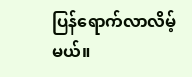ပြန်ရောက်လာလိမ့်မယ်။